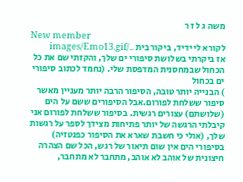משה ג ל ז ר
New member
לקורא לי ידיד, ביקור בית ../images/Emo13.gif
אז ביקרתי בשלושת סיפורי ים שלך, והקזתי שם את כל הכחול שבמחסנית המדפסת שלי. (נחמד לכתוב סיפורי ים בכחול
) הבנייה יותר טובה, הסיפור הרבה יותר מעניין מאשר סיפור ששלחת לפורום.אבל הסיפורים ששם על הים (שלושתם) עצורים רגשית. בסיפור ששלחת לפורום אני קיבלתי הרגשה של יותר פתיחות מצידך לספר על רגשות שלך, (אולי כי חשבת שארא את הסיפור כפנטזיה) בסיפורי הים אין שום תיאור של רגש, הכל שם הצהרה חיצונית של אוהב לא אוהב, מתחבר לא מתחבר,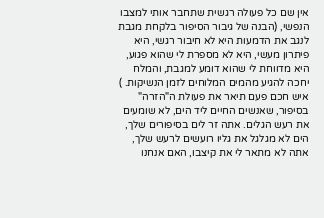אין שם כל פעולה רגשית שתחבר אותי למצבו הנפשי, (הבנה של גיבור הסיפור בלקחת מגבת לנגב את הדמעות היא לא חיבור רגשי, היא פיתרון מעשי, היא לא מספרת לי שהוא פגוע, היא מדווחת לי שהוא דומע למגבת, והמלח יחכה להגיע מהמים המלוחים לזמן הנשיקות. ) איש חכם פעם תיאר את פעולת ה"הזרה" בסיפור, שאנשים החיים ליד הים, לא שומעים את רעש הגלים. אתה זר לים בסיפורים שלך, הים לא מגלגל את גליו רועשים לרעש שלך, אתה לא מתאר לי את קיצבו, האם אנחנו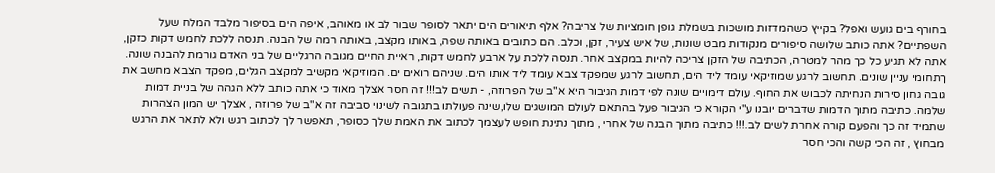בחורף בים גועש ואפל? בקייץ כשהמדזות מושכות בשמלת גופן חומציות של צריבה? אלף תיאורים הים יתאר לסופר שבור לב או מאוהב, איפה הים בסיפור מלבד המלח שעל השפתיים? אתה כותב שלושה סיפורים מנקודות מבט שונות, של איש צעיר, זקן, וכלב. הם כתובים באותה שפה, באותו מקצב, באותה רמה של הבנה. תנסה ללכת לחמש דקות כזקן, אתה לא תגיע כל כך מהר למטרה, הכתיבה של הזקן צריכה להיות במקצב אחר. תנסה ללכת על ארבע לחמש דקות, ראיית החיים מגובה הרגליים של בני האדם גורמת להבנה שונה. ךתחומי עניין שונים. תחשוב לרגע שמוזיקאי עומד ליד הים, תחשוב לרגע שמפקד צבא עומד ליד אותו הים. שניהם רואים ים. המוזיקאי מקשיב למקצב הגלים, מפקד הצבא מחשב את גובה גחון סירות הנחיתה לכבוש את החוף. עולם דימויים שונה לפי דמות הגיבור היא א"ב של הפרוזה, - תשים לב!!! זה חסר אצלך מאוד כי אתה כותב ללא הגהה של בניית דמות שלמה. כתיבה מתוך הדמות שדברים יובנו ע"י הקורא כי הגיבור פעל בהתאם לעולם המושגים שלו,שינה פעולתו בתגובה לשינוי סביבה זה א"ב של פרוזה , אצלך יש המון הצהרות שתמיד זה כך והפעם קורה אחרת לשים לב.!!! כתיבה מתוך הבנה של אחרי , מתוך נתינת חופש לעצמך לכתוב את האמת שלך כסופר, תאפשר לך לכתוב רגש ולא לתאר את הרגש מבחוץ , זה הכי קשה והכי חסר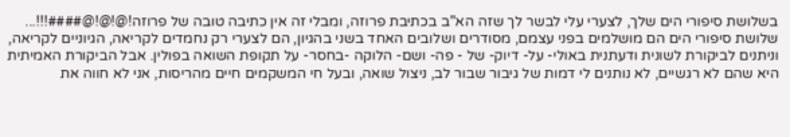בשלושת סיפורי הים שלך, לצערי עלי לבשר לך שזה הא"ב בכתיבת פרוזה, ומבלי זה אין כתיבה טובה של פרוזה!@!@!@####!!!... שלושת סיפורי הים הם מושלמים בפני עצמם, מסודרים ושלובים האחד בשני בהגיון, הם לצערי רק נחמדים לקריאה, הגיוניים לקריאה, וניתנים לביקורת לשונית ודעתנית באולי- על- דיוק- של - פה- ושם- הלוקה -בחסר- על תקופת השואה בפולין. אבל הביקורת האמיתית היא שהם לא רגשיים, לא נותנים לי דמות של גיבור שבור לב, ניצול שואה, ובעל חי המשקמים חיים מהריסות, אני לא חווה את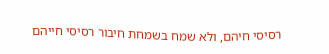רסיסי חיהם, ולא שמח בשמחת חיבור רסיסי חייהם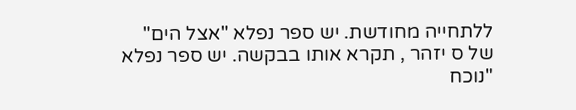ללתחייה מחודשת. יש ספר נפלא "אצל הים" של ס יזהר , תקרא אותו בבקשה. יש ספר נפלא "נוכח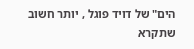הים" של דויד פוגל , יותר חשוב שתקרא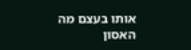אותו בעצם מה האסון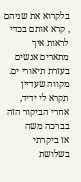בלקרוא את שניהם , קרא אותם בכדי לראות איך מתארים אנשים בעזרת תיאורי ים. מקווה שעדיין תקרא לי ידיד, אחרי הביקור הזה בברכה משה
אז ביקרתי בשלושת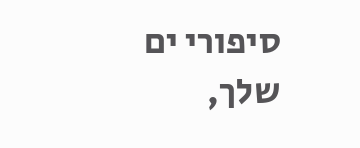סיפורי ים שלך,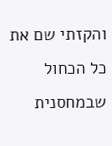והקזתי שם את כל הכחול שבמחסנית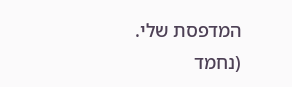המדפסת שלי. (נחמד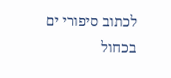לכתוב סיפורי ים בכחול